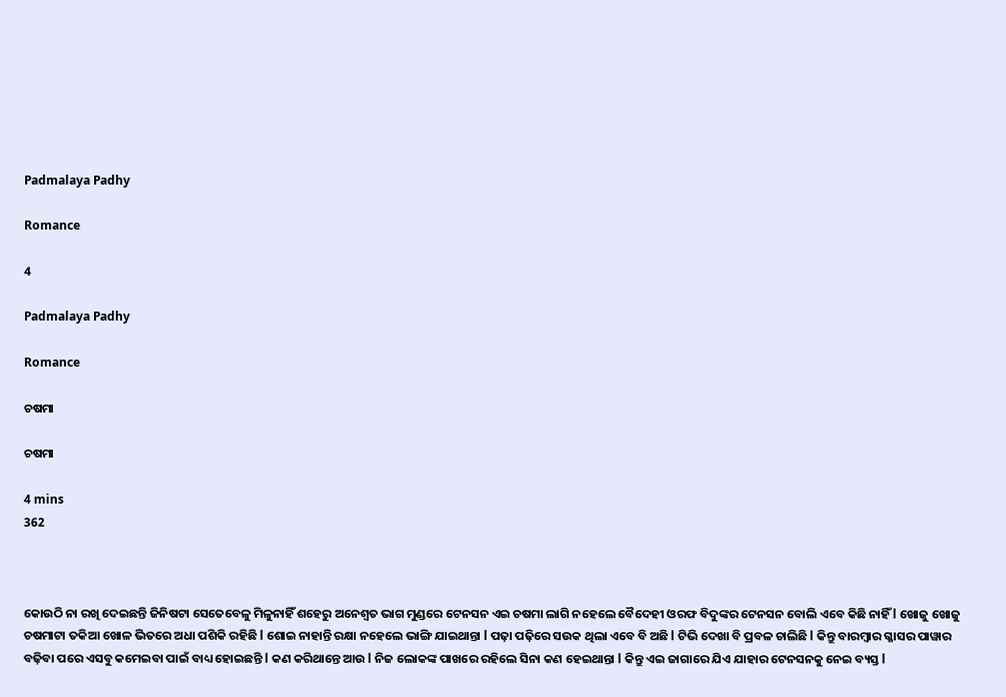Padmalaya Padhy

Romance

4

Padmalaya Padhy

Romance

ଚଷମା

ଚଷମା

4 mins
362



କୋଉଠି ନା ରଖି ଦେଇଛନ୍ତି ଜିନିଷଟା ସେତେବେଳୁ ମିଳୁନାହିଁ ଶହେରୁ ଅନେଶ୍ୱତ ଭାଗ ମୁଣ୍ଡରେ ଟେନସନ ଏଇ ଚଷମା ଲାଗି ନହେଲେ ବୈଦେହୀ ଓରଫ ବିଦୁଙ୍କର ଟେନସନ ବୋଲି ଏବେ କିଛି ନାହିଁ l ଖୋଜୁ ଖୋଜୁ ଚଷମାଟା ତକିଆ ଖୋଳ ଭିତରେ ଅଧା ପଶିକି ରହିଛି l ଶୋଇ ନାହାନ୍ତି ରକ୍ଷା ନହେଲେ ଭାଙ୍ଗି ଯାଇଥାନ୍ତା l ପଢ଼ା ପଢ଼ିରେ ସଉକ ଥିଲା ଏବେ ବି ଅଛି l ଟିଭି ଦେଖା ବି ପ୍ରବଳ ଚାଲିଛି l କିନ୍ତୁ ବାରମ୍ବାର ଗ୍ଳାସର ପାୱାର ବଢ଼ିବା ପରେ ଏସବୁ କମେଇବା ପାଇଁ ବାଧ୍ୟ ହୋଇଛନ୍ତି l କଣ କରିଥାନ୍ତେ ଆଉ l ନିଜ ଲୋକଙ୍କ ପାଖରେ ରହିଲେ ସିନା କଣ ହେଇଥାନ୍ତା l କିନ୍ତୁ ଏଇ ଜାଗାରେ ଯିଏ ଯାହାର ଟେନସନକୁ ନେଇ ବ୍ୟସ୍ତ l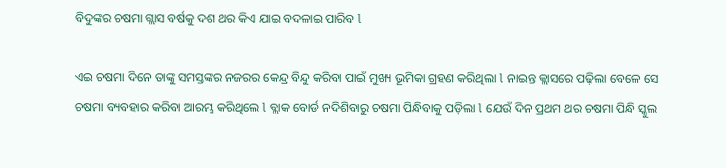ବିଦୁଙ୍କର ଚଷମା ଗ୍ଲାସ ବର୍ଷକୁ ଦଶ ଥର କିଏ ଯାଇ ବଦଳାଇ ପାରିବ l

ଏଇ ଚଷମା ଦିନେ ତାଙ୍କୁ ସମସ୍ତଙ୍କର ନଜରର କେନ୍ଦ୍ର ବିନ୍ଦୁ କରିବା ପାଇଁ ମୁଖ୍ୟ ଭୂମିକା ଗ୍ରହଣ କରିଥିଲା l ନାଇନ୍ତ କ୍ଲାସରେ ପଢ଼ିଲା ବେଳେ ସେ ଚଷମା ବ୍ୟବହାର କରିବା ଆରମ୍ଭ କରିଥିଲେ l ବ୍ଲାକ ବୋର୍ଡ ନଦିଶିବାରୁ ଚଷମା ପିନ୍ଧିବାକୁ ପଡ଼ିଲା l ଯେଉଁ ଦିନ ପ୍ରଥମ ଥର ଚଷମା ପିନ୍ଧି ସ୍କୁଲ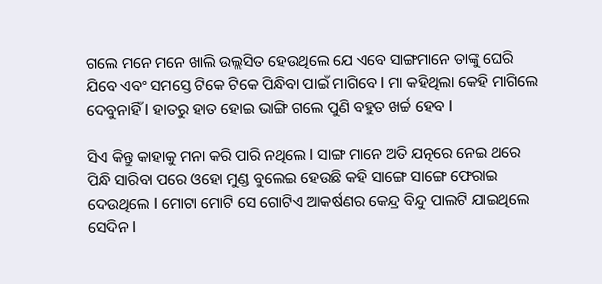ଗଲେ ମନେ ମନେ ଖାଲି ଉଲ୍ଲସିତ ହେଉଥିଲେ ଯେ ଏବେ ସାଙ୍ଗମାନେ ତାଙ୍କୁ ଘେରି ଯିବେ ଏବଂ ସମସ୍ତେ ଟିକେ ଟିକେ ପିନ୍ଧିବା ପାଇଁ ମାଗିବେ l ମା କହିଥିଲା କେହି ମାଗିଲେ ଦେବୁନାହିଁ l ହାତରୁ ହାତ ହୋଇ ଭାଙ୍ଗି ଗଲେ ପୁଣି ବହୁତ ଖର୍ଚ୍ଚ ହେବ l

ସିଏ କିନ୍ତୁ କାହାକୁ ମନା କରି ପାରି ନଥିଲେ l ସାଙ୍ଗ ମାନେ ଅତି ଯତ୍ନରେ ନେଇ ଥରେ ପିନ୍ଧି ସାରିବା ପରେ ଓହୋ ମୁଣ୍ଡ ବୁଲେଇ ହେଉଛି କହି ସାଙ୍ଗେ ସାଙ୍ଗେ ଫେରାଇ ଦେଉଥିଲେ l ମୋଟା ମୋଟି ସେ ଗୋଟିଏ ଆକର୍ଷଣର କେନ୍ଦ୍ର ବିନ୍ଦୁ ପାଲଟି ଯାଇଥିଲେ ସେଦିନ l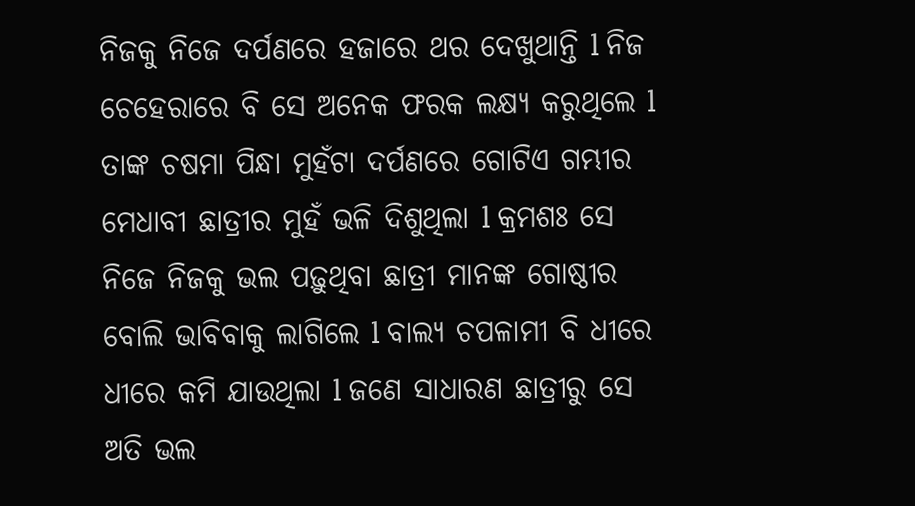ନିଜକୁ ନିଜେ ଦର୍ପଣରେ ହଜାରେ ଥର ଦେଖୁଥାନ୍ତି l ନିଜ ଚେହେରାରେ ବି ସେ ଅନେକ ଫରକ ଲକ୍ଷ୍ୟ କରୁଥିଲେ l ତାଙ୍କ ଚଷମା ପିନ୍ଧା ମୁହଁଟା ଦର୍ପଣରେ ଗୋଟିଏ ଗମ୍ଭୀର ମେଧାବୀ ଛାତ୍ରୀର ମୁହଁ ଭଳି ଦିଶୁଥିଲା l କ୍ରମଶଃ ସେ ନିଜେ ନିଜକୁ ଭଲ ପଢ଼ୁଥିବା ଛାତ୍ରୀ ମାନଙ୍କ ଗୋଷ୍ଠୀର ବୋଲି ଭାବିବାକୁ ଲାଗିଲେ l ବାଲ୍ୟ ଚପଳାମୀ ବି ଧୀରେ ଧୀରେ କମି ଯାଉଥିଲା l ଜଣେ ସାଧାରଣ ଛାତ୍ରୀରୁ ସେ ଅତି ଭଲ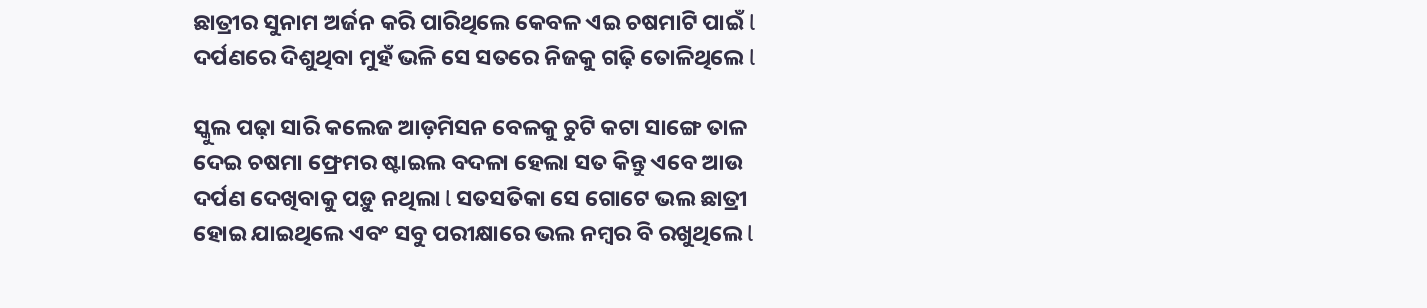ଛାତ୍ରୀର ସୁନାମ ଅର୍ଜନ କରି ପାରିଥିଲେ କେବଳ ଏଇ ଚଷମାଟି ପାଇଁ l ଦର୍ପଣରେ ଦିଶୁଥିବା ମୁହଁ ଭଳି ସେ ସତରେ ନିଜକୁ ଗଢ଼ି ତୋଳିଥିଲେ l

ସ୍କୁଲ ପଢ଼ା ସାରି କଲେଜ ଆଡ଼ମିସନ ବେଳକୁ ଚୁଟି କଟା ସାଙ୍ଗେ ତାଳ ଦେଇ ଚଷମା ଫ୍ରେମର ଷ୍ଟାଇଲ ବଦଳା ହେଲା ସତ କିନ୍ତୁ ଏବେ ଆଉ ଦର୍ପଣ ଦେଖିବାକୁ ପଡ଼ୁ ନଥିଲା l ସତସତିକା ସେ ଗୋଟେ ଭଲ ଛାତ୍ରୀ ହୋଇ ଯାଇଥିଲେ ଏବଂ ସବୁ ପରୀକ୍ଷାରେ ଭଲ ନମ୍ବର ବି ରଖୁଥିଲେ l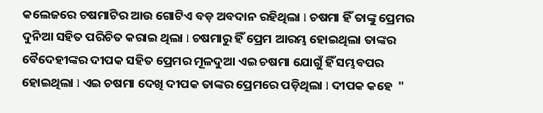କଲେଜରେ ଚଷମାଟିର ଆଉ ଗୋଟିଏ ବଡ଼ ଅବଦାନ ରହିଥିଲା l ଚଷମା ହିଁ ତାଙ୍କୁ ପ୍ରେମର ଦୁନିଆ ସହିତ ପରିଚିତ କରାଇ ଥିଲା l ଚଷମାରୁ ହିଁ ପ୍ରେମ ଆରମ୍ଭ ହୋଇଥିଲା ତାଙ୍କର ବୈଦେହୀଙ୍କର ଦୀପକ ସହିତ ପ୍ରେମର ମୂଳଦୁଆ ଏଇ ଚଷମା ଯୋଗୁଁ ହିଁ ସମ୍ଭବପର ହୋଇଥିଲା l ଏଇ ଚଷମା ଦେଖି ଦୀପକ ତାଙ୍କର ପ୍ରେମରେ ପଡ଼ିଥିଲା l ଦୀପକ କହେ  "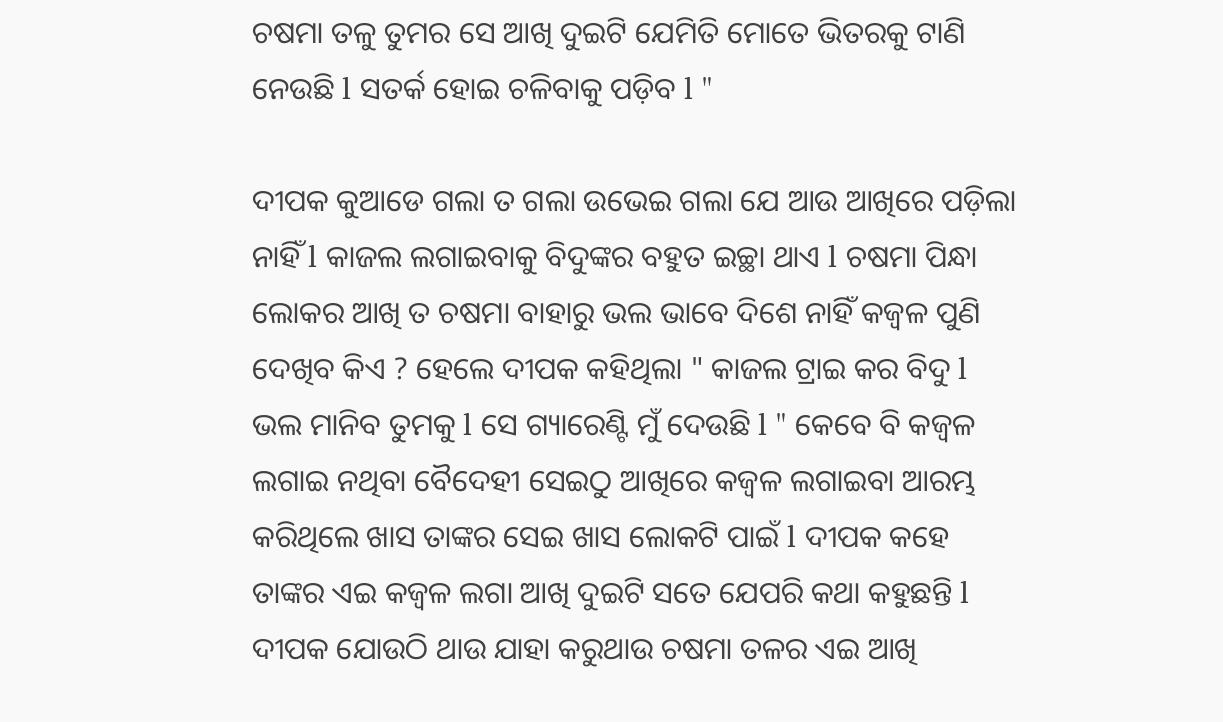ଚଷମା ତଳୁ ତୁମର ସେ ଆଖି ଦୁଇଟି ଯେମିତି ମୋତେ ଭିତରକୁ ଟାଣି ନେଉଛି l ସତର୍କ ହୋଇ ଚଳିବାକୁ ପଡ଼ିବ l "

ଦୀପକ କୁଆଡେ ଗଲା ତ ଗଲା ଉଭେଇ ଗଲା ଯେ ଆଉ ଆଖିରେ ପଡ଼ିଲା ନାହିଁ l କାଜଲ ଲଗାଇବାକୁ ବିଦୁଙ୍କର ବହୁତ ଇଚ୍ଛା ଥାଏ l ଚଷମା ପିନ୍ଧା ଲୋକର ଆଖି ତ ଚଷମା ବାହାରୁ ଭଲ ଭାବେ ଦିଶେ ନାହିଁ କଜ୍ଵଳ ପୁଣି ଦେଖିବ କିଏ ? ହେଲେ ଦୀପକ କହିଥିଲା " କାଜଲ ଟ୍ରାଇ କର ବିଦୁ l ଭଲ ମାନିବ ତୁମକୁ l ସେ ଗ୍ୟାରେଣ୍ଟି ମୁଁ ଦେଉଛି l " କେବେ ବି କଜ୍ଵଳ ଲଗାଇ ନଥିବା ବୈଦେହୀ ସେଇଠୁ ଆଖିରେ କଜ୍ଵଳ ଲଗାଇବା ଆରମ୍ଭ କରିଥିଲେ ଖାସ ତାଙ୍କର ସେଇ ଖାସ ଲୋକଟି ପାଇଁ l ଦୀପକ କହେ ତାଙ୍କର ଏଇ କଜ୍ଵଳ ଲଗା ଆଖି ଦୁଇଟି ସତେ ଯେପରି କଥା କହୁଛନ୍ତି l ଦୀପକ ଯୋଉଠି ଥାଉ ଯାହା କରୁଥାଉ ଚଷମା ତଳର ଏଇ ଆଖି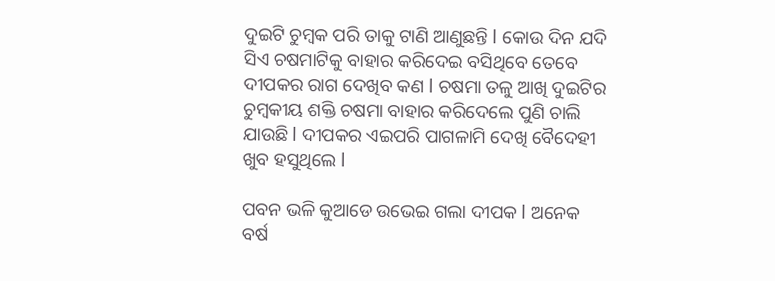ଦୁଇଟି ଚୁମ୍ବକ ପରି ତାକୁ ଟାଣି ଆଣୁଛନ୍ତି l କୋଉ ଦିନ ଯଦି ସିଏ ଚଷମାଟିକୁ ବାହାର କରିଦେଇ ବସିଥିବେ ତେବେ ଦୀପକର ରାଗ ଦେଖିବ କଣ l ଚଷମା ତଳୁ ଆଖି ଦୁଇଟିର ଚୁମ୍ବକୀୟ ଶକ୍ତି ଚଷମା ବାହାର କରିଦେଲେ ପୁଣି ଚାଲି ଯାଉଛି l ଦୀପକର ଏଇପରି ପାଗଳାମି ଦେଖି ବୈଦେହୀ ଖୁବ ହସୁଥିଲେ l

ପବନ ଭଳି କୁଆଡେ ଉଭେଇ ଗଲା ଦୀପକ l ଅନେକ ବର୍ଷ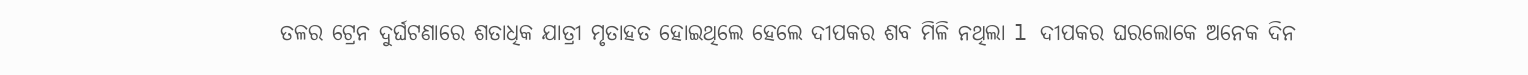ତଳର ଟ୍ରେନ ଦୁର୍ଘଟଣାରେ ଶତାଧିକ ଯାତ୍ରୀ ମୃତାହତ ହୋଇଥିଲେ ହେଲେ ଦୀପକର ଶବ ମିଳି ନଥିଲା l ଦୀପକର ଘରଲୋକେ ଅନେକ ଦିନ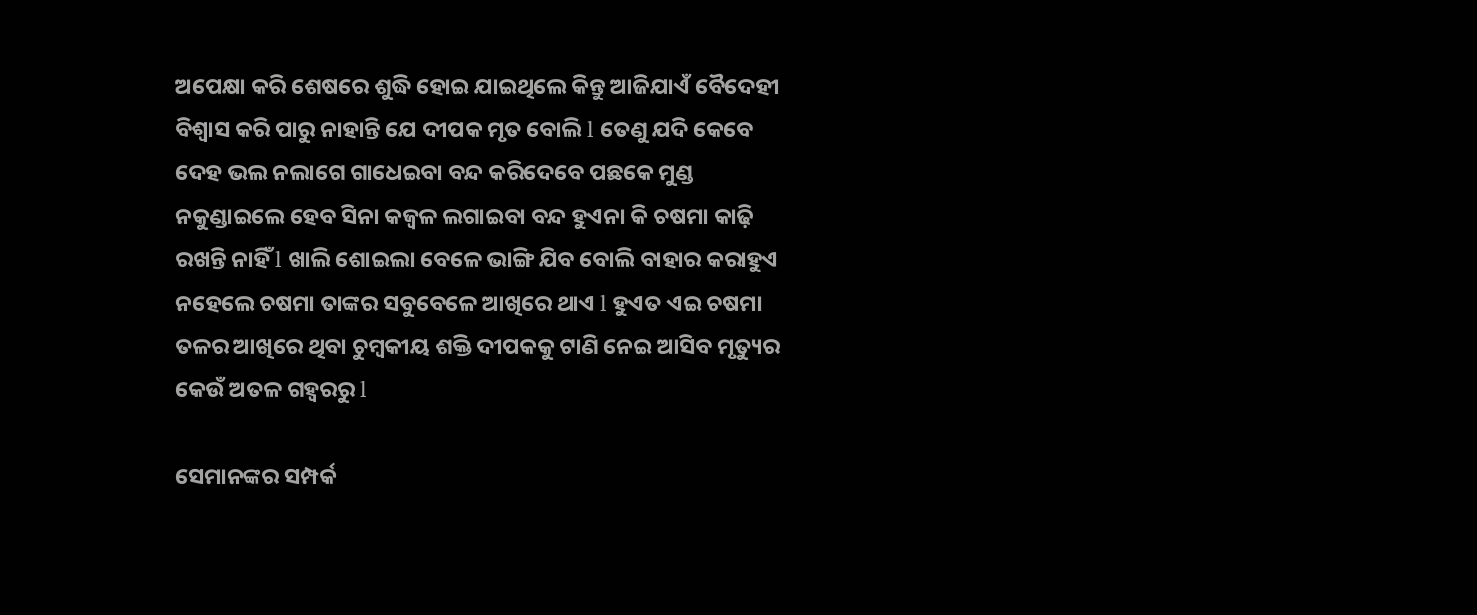ଅପେକ୍ଷା କରି ଶେଷରେ ଶୁଦ୍ଧି ହୋଇ ଯାଇଥିଲେ କିନ୍ତୁ ଆଜିଯାଏଁ ବୈଦେହୀ ବିଶ୍ୱାସ କରି ପାରୁ ନାହାନ୍ତି ଯେ ଦୀପକ ମୃତ ବୋଲି l ତେଣୁ ଯଦି କେବେ ଦେହ ଭଲ ନଲାଗେ ଗାଧେଇବା ବନ୍ଦ କରିଦେବେ ପଛକେ ମୁଣ୍ଡ ନକୁଣ୍ଡାଇଲେ ହେବ ସିନା କଜ୍ଵଳ ଲଗାଇବା ବନ୍ଦ ହୁଏନା କି ଚଷମା କାଢ଼ି ରଖନ୍ତି ନାହିଁ l ଖାଲି ଶୋଇଲା ବେଳେ ଭାଙ୍ଗି ଯିବ ବୋଲି ବାହାର କରାହୁଏ ନହେଲେ ଚଷମା ତାଙ୍କର ସବୁବେଳେ ଆଖିରେ ଥାଏ l ହୁଏତ ଏଇ ଚଷମା ତଳର ଆଖିରେ ଥିବା ଚୁମ୍ବକୀୟ ଶକ୍ତି ଦୀପକକୁ ଟାଣି ନେଇ ଆସିବ ମୃତ୍ୟୁର କେଉଁ ଅତଳ ଗହ୍ୱରରୁ l

ସେମାନଙ୍କର ସମ୍ପର୍କ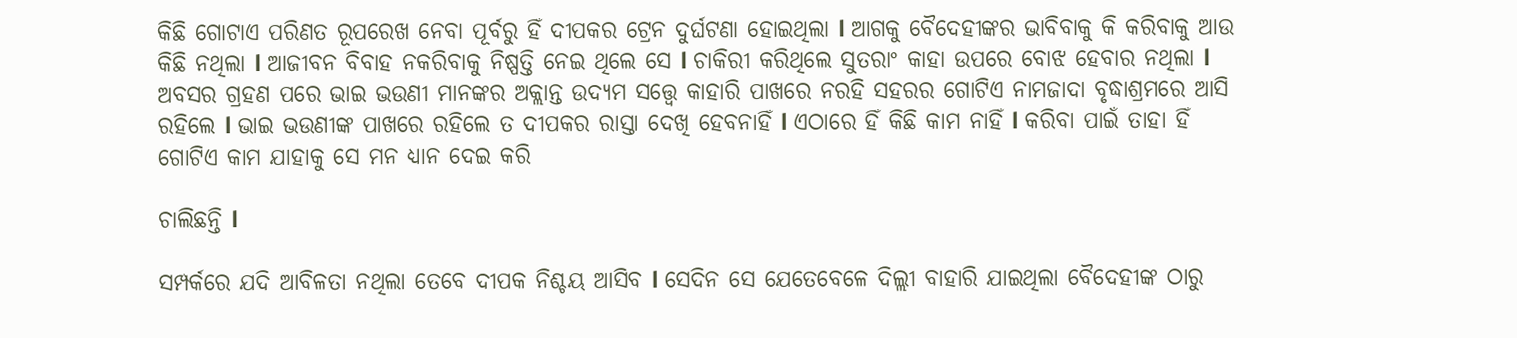କିଛି ଗୋଟାଏ ପରିଣତ ରୂପରେଖ ନେବା ପୂର୍ବରୁ ହିଁ ଦୀପକର ଟ୍ରେନ ଦୁର୍ଘଟଣା ହୋଇଥିଲା l ଆଗକୁ ବୈଦେହୀଙ୍କର ଭାବିବାକୁ କି କରିବାକୁ ଆଉ କିଛି ନଥିଲା l ଆଜୀବନ ବିବାହ ନକରିବାକୁ ନିଷ୍ପତ୍ତି ନେଇ ଥିଲେ ସେ l ଚାକିରୀ କରିଥିଲେ ସୁତରାଂ କାହା ଉପରେ ବୋଝ ହେବାର ନଥିଲା l ଅବସର ଗ୍ରହଣ ପରେ ଭାଇ ଭଉଣୀ ମାନଙ୍କର ଅକ୍ଲାନ୍ତ ଉଦ୍ୟମ ସତ୍ତ୍ୱେ କାହାରି ପାଖରେ ନରହି ସହରର ଗୋଟିଏ ନାମଜାଦା ବୃଦ୍ଧାଶ୍ରମରେ ଆସି ରହିଲେ l ଭାଇ ଭଉଣୀଙ୍କ ପାଖରେ ରହିଲେ ତ ଦୀପକର ରାସ୍ତା ଦେଖି ହେବନାହିଁ l ଏଠାରେ ହିଁ କିଛି କାମ ନାହିଁ l କରିବା ପାଇଁ ତାହା ହିଁ ଗୋଟିଏ କାମ ଯାହାକୁ ସେ ମନ ଧ୍ୟାନ ଦେଇ କରି

ଚାଲିଛନ୍ତି l

ସମ୍ପର୍କରେ ଯଦି ଆବିଳତା ନଥିଲା ତେବେ ଦୀପକ ନିଶ୍ଚୟ ଆସିବ l ସେଦିନ ସେ ଯେତେବେଳେ ଦିଲ୍ଲୀ ବାହାରି ଯାଇଥିଲା ବୈଦେହୀଙ୍କ ଠାରୁ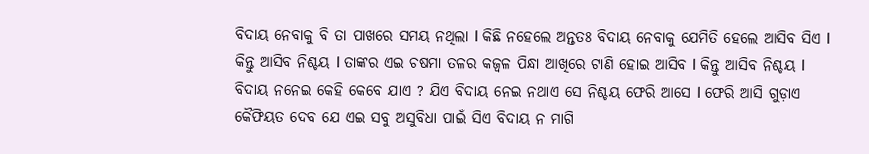ବିଦାୟ ନେବାକୁ ବି ତା ପାଖରେ ସମୟ ନଥିଲା l କିଛି ନହେଲେ ଅନ୍ତତଃ ବିଦାୟ ନେବାକୁ ଯେମିତି ହେଲେ ଆସିବ ସିଏ l କିନ୍ତୁ ଆସିବ ନିଶ୍ଚୟ l ତାଙ୍କର ଏଇ ଚଷମା ତଳର କଜ୍ଵଳ ପିନ୍ଧା ଆଖିରେ ଟାଣି ହୋଇ ଆସିବ l କିନ୍ତୁ ଆସିବ ନିଶ୍ଚୟ l ବିଦାୟ ନନେଇ କେହି କେବେ ଯାଏ ? ଯିଏ ବିଦାୟ ନେଇ ନଥାଏ ସେ ନିଶ୍ଚୟ ଫେରି ଆସେ l ଫେରି ଆସି ଗୁଡ଼ାଏ କୈଫିୟତ ଦେବ ଯେ ଏଇ ସବୁ ଅସୁବିଧା ପାଇଁ ସିଏ ବିଦାୟ ନ ମାଗି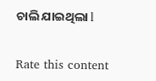ଚାଲି ଯାଇଥିଲା l


Rate this content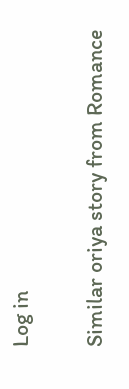Log in

Similar oriya story from Romance